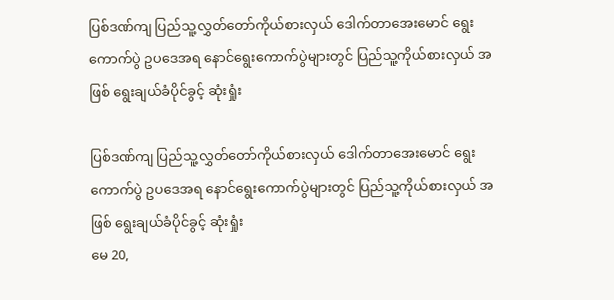ပြစ်ဒဏ်ကျ ပြည်သူ့လွှတ်တော်ကိုယ်စားလှယ် ဒေါက်တာအေးမောင် ရွေးကောက်ပွဲ ဥပဒေအရ နောင်ရွေးကောက်ပွဲများတွင် ပြည်သူ့ကိုယ်စားလှယ် အဖြစ် ရွေးချယ်ခံပိုင်ခွင့် ဆုံးရှုံး

ပြစ်ဒဏ်ကျ ပြည်သူ့လွှတ်တော်ကိုယ်စားလှယ် ဒေါက်တာအေးမောင် ရွေးကောက်ပွဲ ဥပဒေအရ နောင်ရွေးကောက်ပွဲများတွင် ပြည်သူ့ကိုယ်စားလှယ် အဖြစ် ရွေးချယ်ခံပိုင်ခွင့် ဆုံးရှုံး
မေ 20,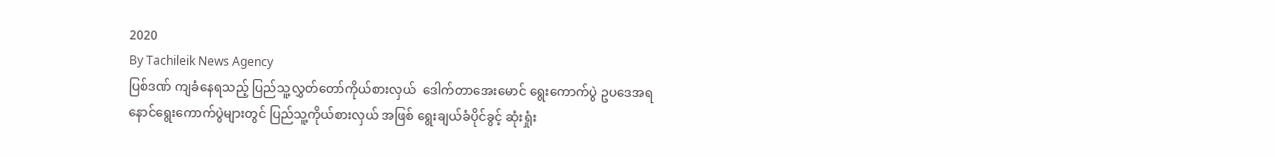2020
By Tachileik News Agency
ပြစ်ဒဏ် ကျခံနေရသည့် ပြည်သူ့လွှတ်တော်ကိုယ်စားလှယ်  ဒေါက်တာအေးမောင် ရွေးကောက်ပွဲ ဥပဒေအရ  နောင်ရွေးကောက်ပွဲများတွင် ပြည်သူ့ကိုယ်စားလှယ် အဖြစ် ရွေးချယ်ခံပိုင်ခွင့် ဆုံးရှုံး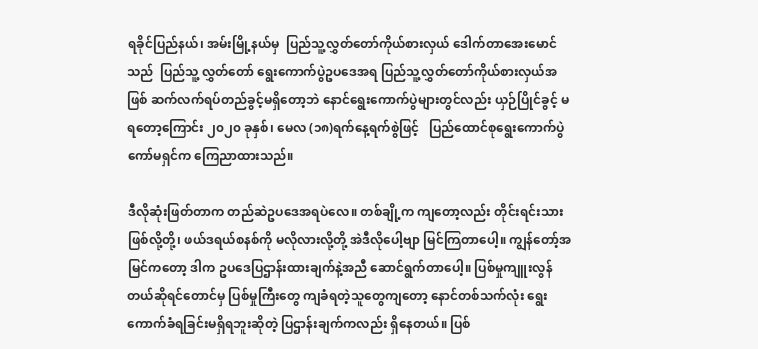ရခိုင်ပြည်နယ်၊ အမ်းမြို့နယ်မှ  ပြည်သူ့လွှတ်တော်ကိုယ်စားလှယ် ဒေါက်တာအေးမောင်သည်  ပြည်သူ့ လွှတ်တော် ရွေးကောက်ပွဲဥပဒေအရ ပြည်သူ့လွှတ်တော်ကိုယ်စားလှယ်အဖြစ် ဆက်လက်ရပ်တည်ခွင့်မရှိတော့ဘဲ နောင်ရွေးကောက်ပွဲများတွင်လည်း ယှဉ်ပြိုင်ခွင့် မရတော့ကြောင်း ၂၀၂၀ ခုနှစ်၊ မေလ (၁၈)ရက်နေ့ရက်စွဲဖြင့်   ပြည်ထောင်စုရွေးကောက်ပွဲကော်မရှင်က ကြေညာထားသည်။

ဒီလိုဆုံးဖြတ်တာက တည်ဆဲဥပဒေအရပဲလေ။ တစ်ချို့က ကျတော့လည်း တိုင်းရင်းသားဖြစ်လို့တို့၊ ဖယ်ဒရယ်စနစ်ကို မလိုလားလို့တို့ အဲဒီလိုပေါ့ဗျာ မြင်ကြတာပေါ့။ ကျွန်တော့်အမြင်ကတော့ ဒါက ဥပဒေပြဌာန်းထားချက်နဲ့အညီ ဆောင်ရွက်တာပေါ့။ ပြစ်မှုကျူးလွန်တယ်ဆိုရင်တောင်မှ ပြစ်မှုကြီးတွေ ကျခံရတဲ့သူတွေကျတော့ နောင်တစ်သက်လုံး ရွေးကောက်ခံရခြင်းမရှိရဘူးဆိုတဲ့ ပြဌာန်းချက်ကလည်း ရှိနေတယ်။ ပြစ်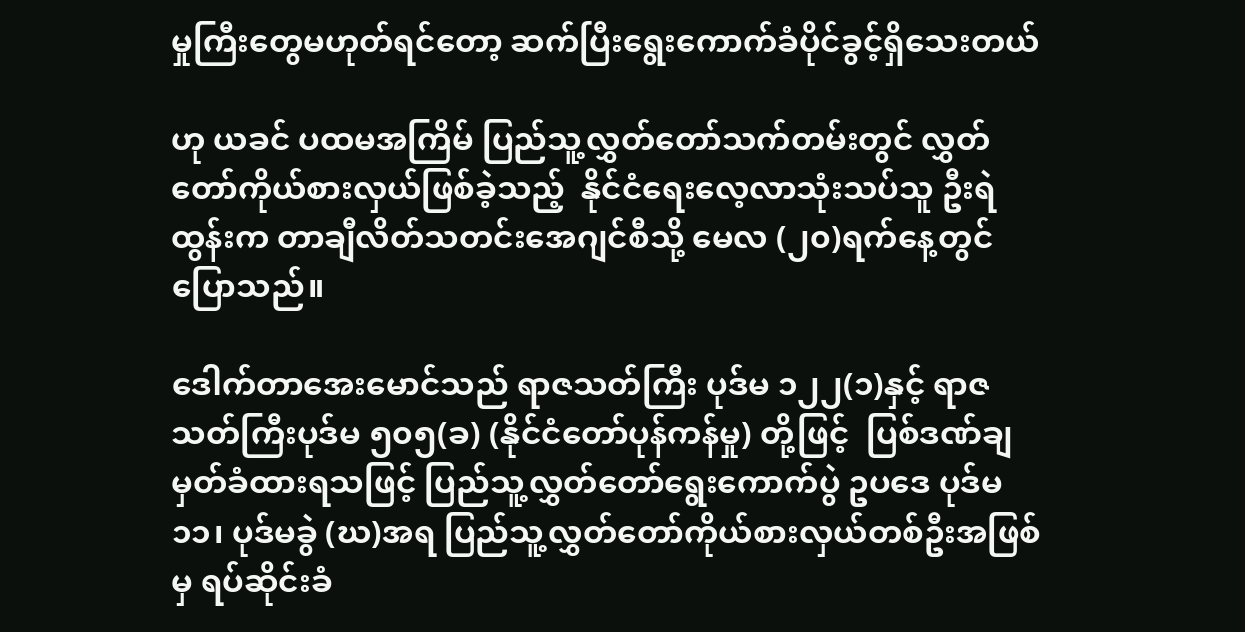မှုကြီးတွေမဟုတ်ရင်တော့ ဆက်ပြီးရွေးကောက်ခံပိုင်ခွင့်ရှိသေးတယ်

ဟု ယခင် ပထမအကြိမ် ပြည်သူ့လွှတ်တော်သက်တမ်းတွင် လွှတ်တော်ကိုယ်စားလှယ်ဖြစ်ခဲ့သည့်  နိုင်ငံရေးလေ့လာသုံးသပ်သူ ဦးရဲထွန်းက တာချီလိတ်သတင်းအေဂျင်စီသို့ မေလ (၂၀)ရက်နေ့တွင် ပြောသည်။

ဒေါက်တာအေးမောင်သည် ရာဇသတ်ကြီး ပုဒ်မ ၁၂၂(၁)နှင့် ရာဇသတ်ကြီးပုဒ်မ ၅၀၅(ခ) (နိုင်ငံတော်ပုန်ကန်မှု) တို့ဖြင့်  ပြစ်ဒဏ်ချမှတ်ခံထားရသဖြင့် ပြည်သူ့လွှတ်တော်ရွေးကောက်ပွဲ ဥပဒေ ပုဒ်မ ၁၁၊ ပုဒ်မခွဲ (ဃ)အရ ပြည်သူ့လွှတ်တော်ကိုယ်စားလှယ်တစ်ဦးအဖြစ်မှ ရပ်ဆိုင်းခံ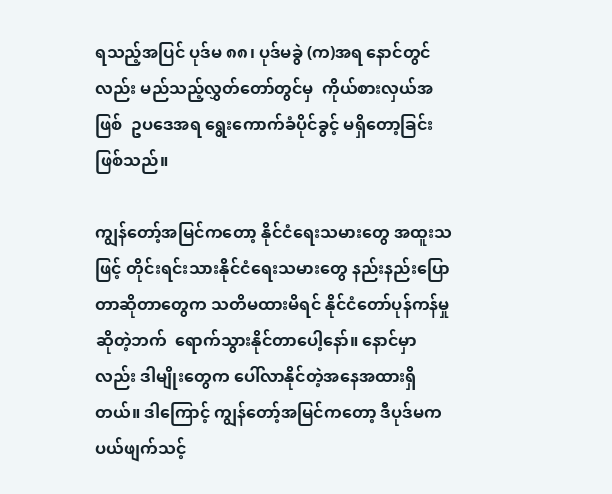ရသည့်အပြင် ပုဒ်မ ၈၈၊ ပုဒ်မခွဲ (က)အရ နောင်တွင်လည်း မည်သည့်လွှတ်တော်တွင်မှ  ကိုယ်စားလှယ်အဖြစ်  ဥပဒေအရ ရွေးကောက်ခံပိုင်ခွင့် မရှိတော့ခြင်းဖြစ်သည်။

ကျွန်တော့်အမြင်ကတော့ နိုင်ငံရေးသမားတွေ အထူးသဖြင့် တိုင်းရင်းသားနိုင်ငံရေးသမားတွေ နည်းနည်းပြောတာဆိုတာတွေက သတိမထားမိရင် နိုင်ငံတော်ပုန်ကန်မှုဆိုတဲ့ဘက်  ရောက်သွားနိုင်တာပေါ့နော်။ နောင်မှာလည်း ဒါမျိုးတွေက ပေါ်လာနိုင်တဲ့အနေအထားရှိတယ်။ ဒါကြောင့် ကျွန်တော့်အမြင်ကတော့ ဒီပုဒ်မက ပယ်ဖျက်သင့်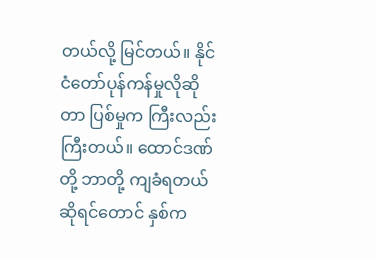တယ်လို့ မြင်တယ်။ နိုင်ငံတော်ပုန်ကန်မှုလိုဆိုတာ ပြစ်မှုက ကြီးလည်းကြီးတယ်။ ထောင်ဒဏ်တို့ ဘာတို့ ကျခံရတယ်ဆိုရင်တောင် နှစ်က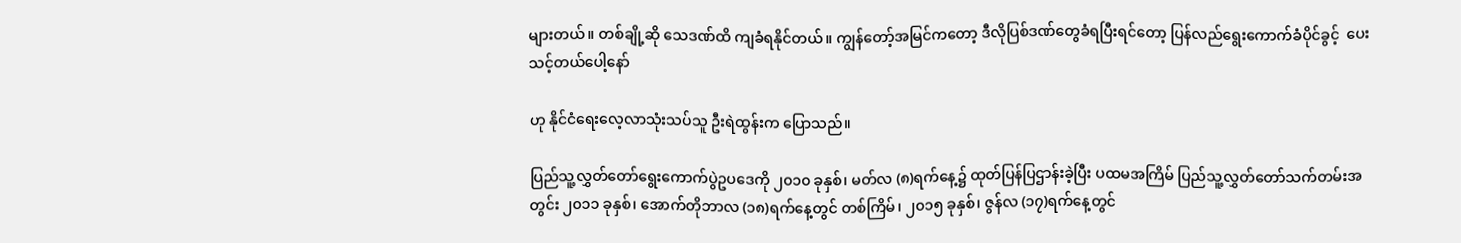များတယ်။ တစ်ချို့ဆို သေဒဏ်ထိ ကျခံရနိုင်တယ်။ ကျွန်တော့်အမြင်ကတော့ ဒီလိုပြစ်ဒဏ်တွေခံရပြီးရင်တော့ ပြန်လည်ရွေးကောက်ခံပိုင်ခွင့်  ပေးသင့်တယ်ပေါ့နော်

ဟု နိုင်ငံရေးလေ့လာသုံးသပ်သူ ဦးရဲထွန်းက ပြောသည်။

ပြည်သူ့လွှတ်တော်ရွေးကောက်ပွဲဥပဒေကို ၂၀၁၀ ခုနှစ်၊ မတ်လ (၈)ရက်နေ့၌ ထုတ်ပြန်ပြဌာန်းခဲ့ပြီး ပထမအကြိမ် ပြည်သူ့လွှတ်တော်သက်တမ်းအတွင်း ၂၀၁၁ ခုနှစ်၊ အောက်တိုဘာလ (၁၈)ရက်နေ့တွင် တစ်ကြိမ်၊ ၂၀၁၅ ခုနှစ်၊ ဇွန်လ (၁၇)ရက်နေ့တွင်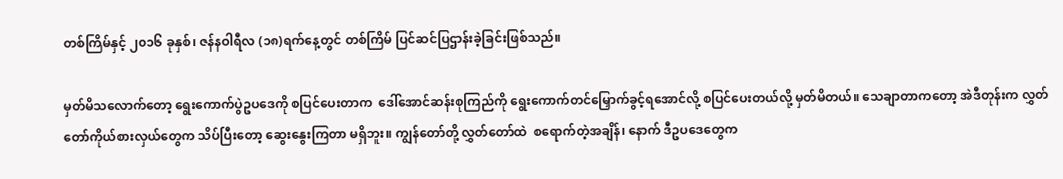တစ်ကြိမ်နှင့် ၂၀၁၆ ခုနှစ်၊ ဇန်နဝါရီလ (၁၈)ရက်နေ့တွင် တစ်ကြိမ် ပြင်ဆင်ပြဌာန်းခဲ့ခြင်းဖြစ်သည်။

မှတ်မိသလောက်တော့ ရွေးကောက်ပွဲဥပဒေကို စပြင်ပေးတာက  ဒေါ်အောင်ဆန်းစုကြည်ကို ရွေးကောက်တင်မြှောက်ခွင့်ရအောင်လို့ စပြင်ပေးတယ်လို့ မှတ်မိတယ်။ သေချာတာကတော့ အဲဒီတုန်းက လွှတ်တော်ကိုယ်စားလှယ်တွေက သိပ်ပြီးတော့ ဆွေးနွေးကြတာ မရှိဘူး။ ကျွန်တော်တို့ လွှတ်တော်ထဲ  စရောက်တဲ့အချိန်၊ နောက် ဒီဥပဒေတွေက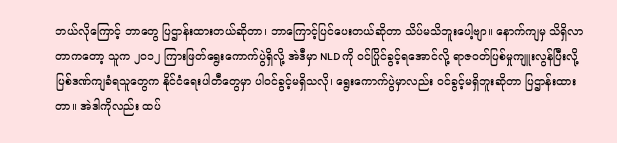ဘယ်လိုကြောင့် ဘာတွေ ပြဌာန်းထားတယ်ဆိုတာ၊ ဘာကြောင့်ပြင်ပေးတယ်ဆိုတာ သိပ်မသိဘူးပေါ့ဗျာ။ နောက်ကျမှ သိရှိလာတာကတော့ သူက ၂၀၁၂ ကြားဖြတ်ရွေးကောက်ပွဲရှိလို့ အဲဒီမှာ NLD ကို ဝင်ပြိုင်ခွင့်ရအောင်လို့ ရာဇဝတ်ပြစ်မှုကျူးလွန်ပြီးလို့ ပြစ်ဒဏ်ကျခံရသူတွေက နိုင်ငံရေးပါတီတွေမှာ ပါဝင်ခွင့်မရှိသလို၊ ရွေးကောက်ပွဲမှာလည်း ဝင်ခွင့်မရှိဘူးဆိုတာ ပြဌာန်းထားတာ။ အဲဒါကိုလည်း ထပ်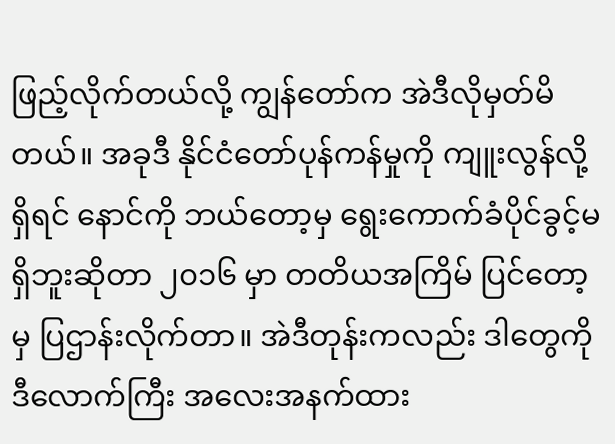ဖြည့်လိုက်တယ်လို့ ကျွန်တော်က အဲဒီလိုမှတ်မိတယ်။ အခုဒီ နိုင်ငံတော်ပုန်ကန်မှုကို ကျူးလွန်လို့ရှိရင် နောင်ကို ဘယ်တော့မှ ရွေးကောက်ခံပိုင်ခွင့်မရှိဘူးဆိုတာ ၂၀၁၆ မှာ တတိယအကြိမ် ပြင်တော့မှ ပြဌာန်းလိုက်တာ။ အဲဒီတုန်းကလည်း ဒါတွေကို ဒီလောက်ကြီး အလေးအနက်ထား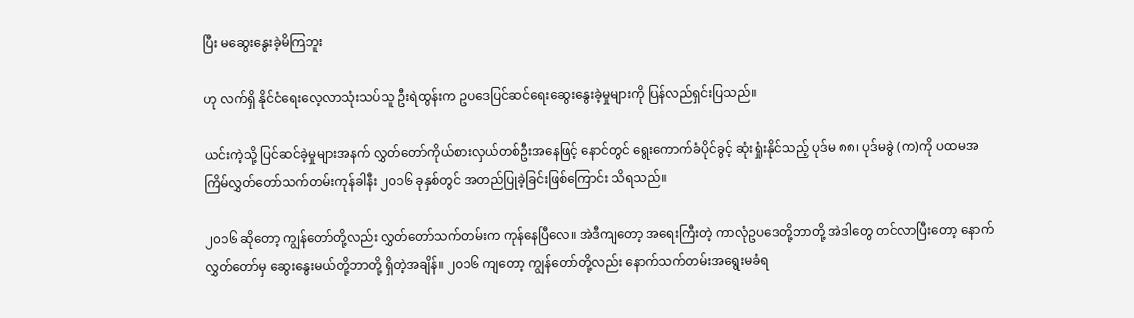ပြီး မဆွေးနွေးခဲ့မိကြဘူး

ဟု လက်ရှိ နိုင်ငံရေးလေ့လာသုံးသပ်သူ ဦးရဲထွန်းက ဥပဒေပြင်ဆင်ရေးဆွေးနွေးခဲ့မှုများကို ပြန်လည်ရှင်းပြသည်။

ယင်းကဲ့သို့ ပြင်ဆင်ခဲ့မှုများအနက် လွှတ်တော်ကိုယ်စားလှယ်တစ်ဦးအနေဖြင့် နောင်တွင် ရွေးကောက်ခံပိုင်ခွင့် ဆုံးရှုံးနိုင်သည့် ပုဒ်မ ၈၈၊ ပုဒ်မခွဲ (က)ကို ပထမအကြိမ်လွှတ်တော်သက်တမ်းကုန်ခါနီး ၂၀၁၆ ခုနှစ်တွင် အတည်ပြုခဲ့ခြင်းဖြစ်ကြောင်း သိရသည်။

၂၀၁၆ ဆိုတော့ ကျွန်တော်တို့လည်း လွှတ်တော်သက်တမ်းက ကုန်နေပြီလေ။ အဲဒီကျတော့ အရေးကြီးတဲ့ ကာလုံဥပဒေတို့ဘာတို့ အဲဒါတွေ တင်လာပြီးတော့ နောက်လွှတ်တော်မှ ဆွေးနွေးမယ်တို့ဘာတို့ ရှိတဲ့အချိန်။ ၂၀၁၆ ကျတော့ ကျွန်တော်တို့လည်း နောက်သက်တမ်းအရွေးမခံရ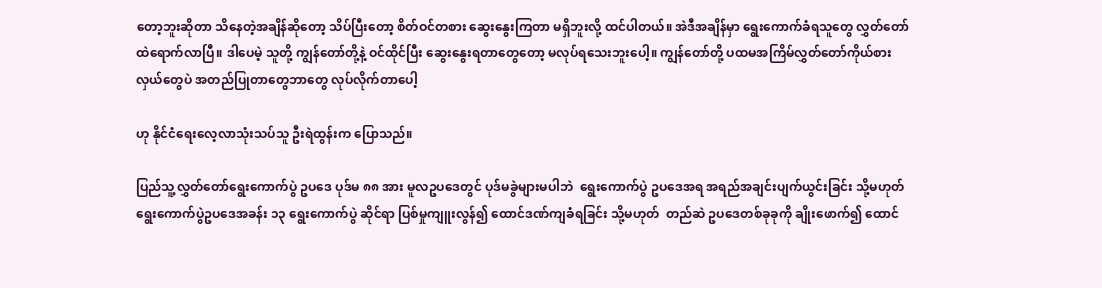တော့ဘူးဆိုတာ သိနေတဲ့အချိန်ဆိုတော့ သိပ်ပြီးတော့ စိတ်ဝင်တစား ဆွေးနွေးကြတာ မရှိဘူးလို့ ထင်ပါတယ်။ အဲဒီအချိန်မှာ ရွေးကောက်ခံရသူတွေ လွှတ်တော်ထဲရောက်လာပြီ။ ဒါပေမဲ့ သူတို့ ကျွန်တော်တို့နဲ့ ဝင်ထိုင်ပြီး ဆွေးနွေးရတာတွေတော့ မလုပ်ရသေးဘူးပေါ့။ ကျွန်တော်တို့ ပထမအကြိမ်လွှတ်တော်ကိုယ်စားလှယ်တွေပဲ အတည်ပြုတာတွေဘာတွေ လုပ်လိုက်တာပေါ့

ဟု နိုင်ငံရေးလေ့လာသုံးသပ်သူ ဦးရဲထွန်းက ပြောသည်။

ပြည်သူ့လွှတ်တော်ရွေးကောက်ပွဲ ဥပဒေ ပုဒ်မ ၈၈ အား မူလဥပဒေတွင် ပုဒ်မခွဲများမပါဘဲ  ရွေးကောက်ပွဲ ဥပဒေအရ အရည်အချင်းပျက်ယွင်းခြင်း သို့မဟုတ် ရွေးကောက်ပွဲဥပဒေအခန်း ၁၃ ရွေးကောက်ပွဲ ဆိုင်ရာ ပြစ်မှုကျူးလွန်၍ ထောင်ဒဏ်ကျခံရခြင်း သို့မဟုတ်  တည်ဆဲ ဥပဒေတစ်ခုခုကို ချိုးဖောက်၍ ထောင်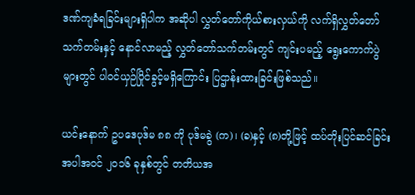ဒဏ်ကျခံရခြင်းများရှိပါက အဆိုပါ လွှတ်တော်ကိုယ်စားလှယ်ကို လက်ရှိလွှတ်တော်သက်တမ်းနှင့် နောင်လာမည့် လွှတ်တော်သက်တမ်းတွင် ကျင်းပမည့် ရွေးကောက်ပွဲများတွင် ပါဝင်ယှဉ်ပြိုင်ခွင့်မရှိကြောင်း ပြဌာန်းထားခြင်းဖြစ်သည်။

ယင်းနောက် ဥပဒေပုဒ်မ ၈၈ ကို ပုဒ်မခွဲ (က)၊ (ခ)နှင့် (၈)တို့ဖြင့် ထပ်တိုးပြင်ဆင်ခြင်းအပါအဝင် ၂၀၁၆ ခုနှစ်တွင် တတိယအ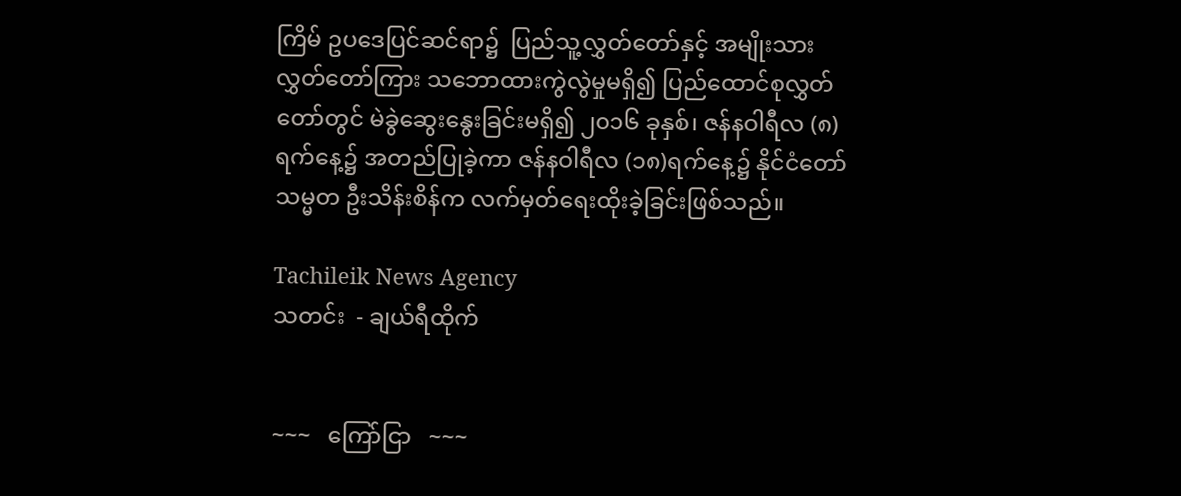ကြိမ် ဥပဒေပြင်ဆင်ရာ၌  ပြည်သူ့လွှတ်တော်နှင့် အမျိုးသားလွှတ်တော်ကြား သဘောထားကွဲလွဲမှုမရှိ၍ ပြည်ထောင်စုလွှတ်တော်တွင် မဲခွဲဆွေးနွေးခြင်းမရှိ၍ ၂၀၁၆ ခုနှစ်၊ ဇန်နဝါရီလ (၈)ရက်နေ့၌ အတည်ပြုခဲ့ကာ ဇန်နဝါရီလ (၁၈)ရက်နေ့၌ နိုင်ငံတော်သမ္မတ ဦးသိန်းစိန်က လက်မှတ်ရေးထိုးခဲ့ခြင်းဖြစ်သည်။

Tachileik News Agency
သတင်း  - ချယ်ရီထိုက်


~~~   ကြော်ငြာ   ~~~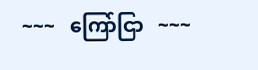~~~   ကြော်ငြာ   ~~~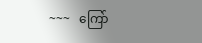~~~   ကြော်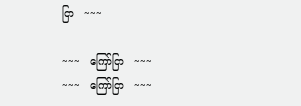ငြာ   ~~~

~~~   ကြော်ငြာ   ~~~
~~~   ကြော်ငြာ   ~~~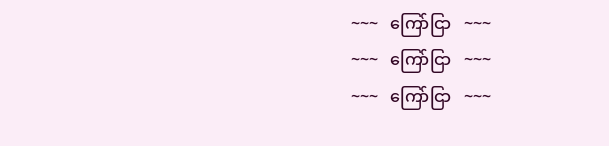~~~   ကြော်ငြာ   ~~~
~~~   ကြော်ငြာ   ~~~
~~~   ကြော်ငြာ   ~~~